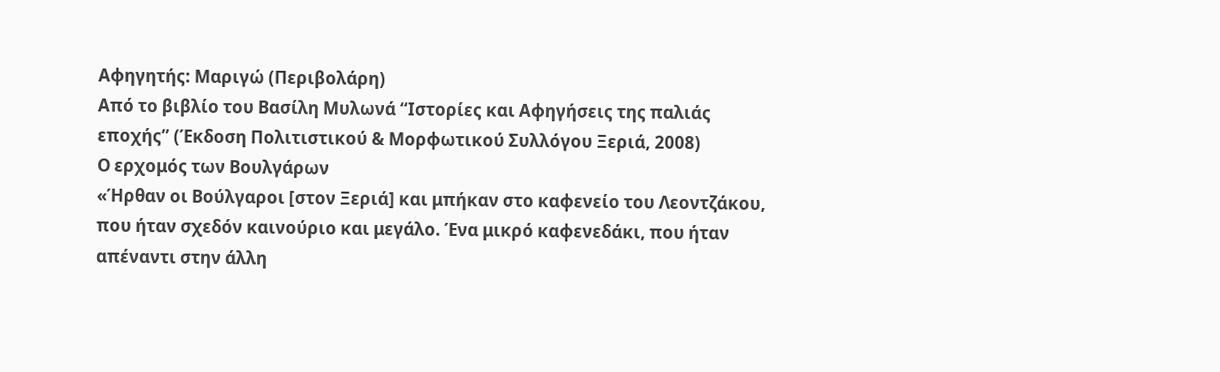Αφηγητής: Μαριγώ (Περιβολάρη)
Από το βιβλίο του Βασίλη Μυλωνά “Ιστορίες και Αφηγήσεις της παλιάς εποχής” (Έκδοση Πολιτιστικού & Μορφωτικού Συλλόγου Ξεριά, 2008)
Ο ερχομός των Βουλγάρων
«Ήρθαν οι Βούλγαροι [στον Ξεριά] και μπήκαν στο καφενείο του Λεοντζάκου, που ήταν σχεδόν καινούριο και μεγάλο. Ένα μικρό καφενεδάκι, που ήταν απέναντι στην άλλη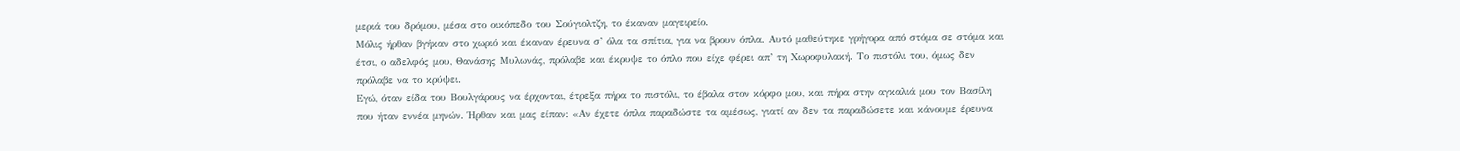μεριά του δρόμου, μέσα στο οικόπεδο του Σούγιολτζη, το έκαναν μαγειρείο.
Μόλις ήρθαν βγήκαν στο χωριό και έκαναν έρευνα σ’ όλα τα σπίτια, για να βρουν όπλα. Αυτό μαθεύτηκε γρήγορα από στόμα σε στόμα και έτσι, ο αδελφός μου, Θανάσης Μυλωνάς, πρόλαβε και έκρυψε το όπλο που είχε φέρει απ’ τη Χωροφυλακή. Το πιστόλι του, όμως δεν πρόλαβε να το κρύψει.
Εγώ, όταν είδα του Βουλγάρους να έρχονται, έτρεξα πήρα το πιστόλι, το έβαλα στον κόρφο μου, και πήρα στην αγκαλιά μου τον Βασίλη που ήταν εννέα μηνών. Ήρθαν και μας είπαν: «Αν έχετε όπλα παραδώστε τα αμέσως, γιατί αν δεν τα παραδώσετε και κάνουμε έρευνα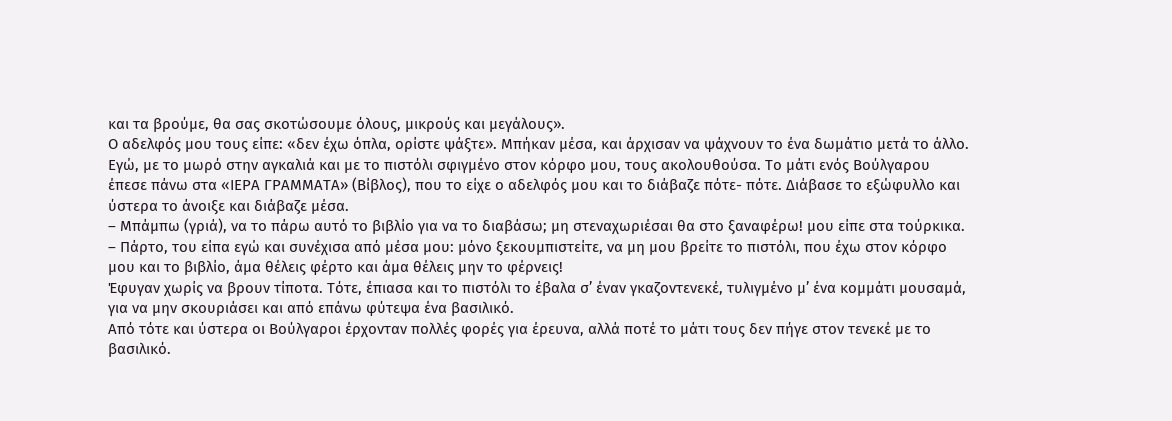και τα βρούμε, θα σας σκοτώσουμε όλους, μικρούς και μεγάλους».
Ο αδελφός μου τους είπε: «δεν έχω όπλα, ορίστε ψάξτε». Μπήκαν μέσα, και άρχισαν να ψάχνουν το ένα δωμάτιο μετά το άλλο. Εγώ, με το μωρό στην αγκαλιά και με το πιστόλι σφιγμένο στον κόρφο μου, τους ακολουθούσα. Το μάτι ενός Βούλγαρου έπεσε πάνω στα «ΙΕΡΑ ΓΡΑΜΜΑΤΑ» (Βίβλος), που το είχε ο αδελφός μου και το διάβαζε πότε- πότε. Διάβασε το εξώφυλλο και ύστερα το άνοιξε και διάβαζε μέσα.
– Μπάμπω (γριά), να το πάρω αυτό το βιβλίο για να το διαβάσω; μη στεναχωριέσαι θα στο ξαναφέρω! μου είπε στα τούρκικα.
– Πάρτο, του είπα εγώ και συνέχισα από μέσα μου: μόνο ξεκουμπιστείτε, να μη μου βρείτε το πιστόλι, που έχω στον κόρφο μου και το βιβλίο, άμα θέλεις φέρτο και άμα θέλεις μην το φέρνεις!
Έφυγαν χωρίς να βρουν τίποτα. Τότε, έπιασα και το πιστόλι το έβαλα σ’ έναν γκαζοντενεκέ, τυλιγμένο μ’ ένα κομμάτι μουσαμά, για να μην σκουριάσει και από επάνω φύτεψα ένα βασιλικό.
Από τότε και ύστερα οι Βούλγαροι έρχονταν πολλές φορές για έρευνα, αλλά ποτέ το μάτι τους δεν πήγε στον τενεκέ με το βασιλικό.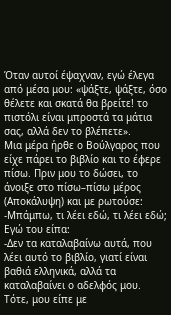Όταν αυτοί έψαχναν, εγώ έλεγα από μέσα μου: «ψάξτε, ψάξτε, όσο θέλετε και σκατά θα βρείτε! το πιστόλι είναι μπροστά τα μάτια σας, αλλά δεν το βλέπετε».
Μια μέρα ήρθε ο Βούλγαρος που είχε πάρει το βιβλίο και το έφερε πίσω. Πριν μου το δώσει, το άνοιξε στο πίσω–πίσω μέρος (Αποκάλυψη) και με ρωτούσε:
-Μπάμπω, τι λέει εδώ, τι λέει εδώ; Εγώ του είπα:
-Δεν τα καταλαβαίνω αυτά, που λέει αυτό το βιβλίο, γιατί είναι βαθιά ελληνικά, αλλά τα καταλαβαίνει ο αδελφός μου. Τότε, μου είπε με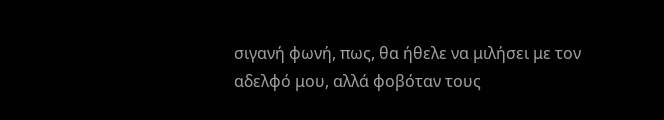σιγανή φωνή, πως, θα ήθελε να μιλήσει με τον αδελφό μου, αλλά φοβόταν τους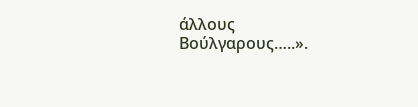άλλους Βούλγαρους…..».